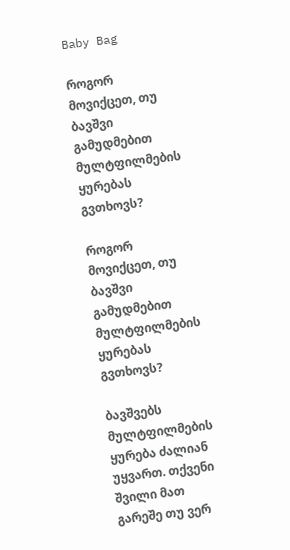Baby Bag

როგორ მოვიქცეთ, თუ ბავშვი გამუდმებით მულტფილმების ყურებას გვთხოვს?

როგორ მოვიქცეთ, თუ ბავშვი გამუდმებით მულტფილმების ყურებას გვთხოვს?

ბავშვებს მულტფილმების ყურება ძალიან უყვართ. თქვენი შვილი მათ გარეშე თუ ვერ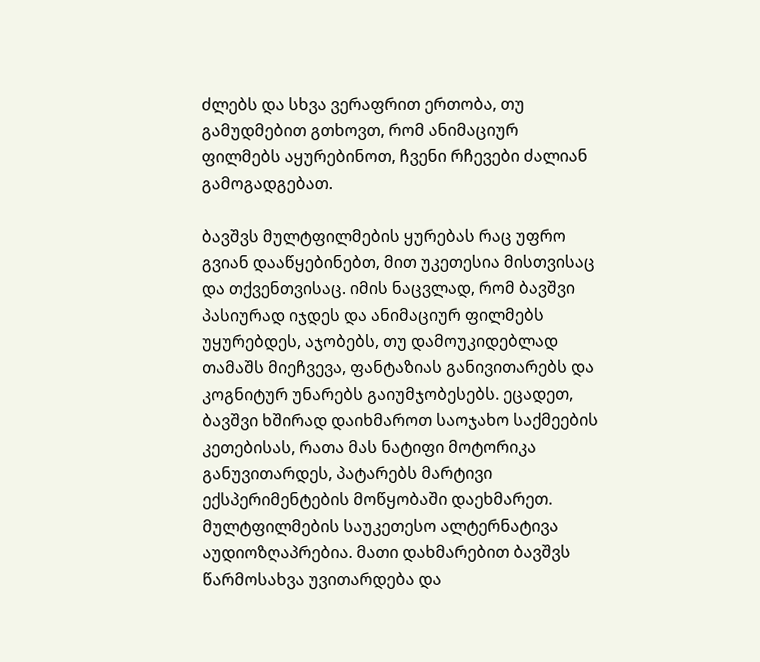ძლებს და სხვა ვერაფრით ერთობა, თუ გამუდმებით გთხოვთ, რომ ანიმაციურ ფილმებს აყურებინოთ, ჩვენი რჩევები ძალიან გამოგადგებათ.

ბავშვს მულტფილმების ყურებას რაც უფრო გვიან დააწყებინებთ, მით უკეთესია მისთვისაც და თქვენთვისაც. იმის ნაცვლად, რომ ბავშვი პასიურად იჯდეს და ანიმაციურ ფილმებს უყურებდეს, აჯობებს, თუ დამოუკიდებლად თამაშს მიეჩვევა, ფანტაზიას განივითარებს და კოგნიტურ უნარებს გაიუმჯობესებს. ეცადეთ, ბავშვი ხშირად დაიხმაროთ საოჯახო საქმეების კეთებისას, რათა მას ნატიფი მოტორიკა განუვითარდეს, პატარებს მარტივი ექსპერიმენტების მოწყობაში დაეხმარეთ. მულტფილმების საუკეთესო ალტერნატივა აუდიოზღაპრებია. მათი დახმარებით ბავშვს წარმოსახვა უვითარდება და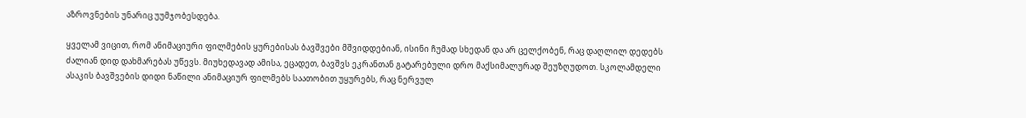აზროვნების უნარიც უუმჯობესდება.

ყველამ ვიცით, რომ ანიმაციური ფილმების ყურებისას ბავშვები მშვიდდებიან, ისინი ჩუმად სხედან და არ ცელქობენ, რაც დაღლილ დედებს ძალიან დიდ დახმარებას უწევს. მიუხედავად ამისა, ეცადეთ, ბავშვს ეკრანთან გატარებული დრო მაქსიმალურად შეუზღუდოთ. სკოლამდელი ასაკის ბავშვების დიდი ნაწილი ანიმაციურ ფილმებს საათობით უყურებს, რაც ნერვულ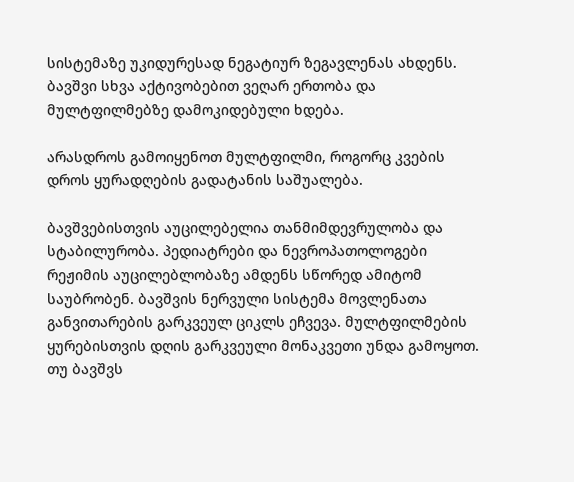სისტემაზე უკიდურესად ნეგატიურ ზეგავლენას ახდენს. ბავშვი სხვა აქტივობებით ვეღარ ერთობა და მულტფილმებზე დამოკიდებული ხდება.

არასდროს გამოიყენოთ მულტფილმი, როგორც კვების დროს ყურადღების გადატანის საშუალება.

ბავშვებისთვის აუცილებელია თანმიმდევრულობა და სტაბილურობა. პედიატრები და ნევროპათოლოგები რეჟიმის აუცილებლობაზე ამდენს სწორედ ამიტომ საუბრობენ. ბავშვის ნერვული სისტემა მოვლენათა განვითარების გარკვეულ ციკლს ეჩვევა. მულტფილმების ყურებისთვის დღის გარკვეული მონაკვეთი უნდა გამოყოთ. თუ ბავშვს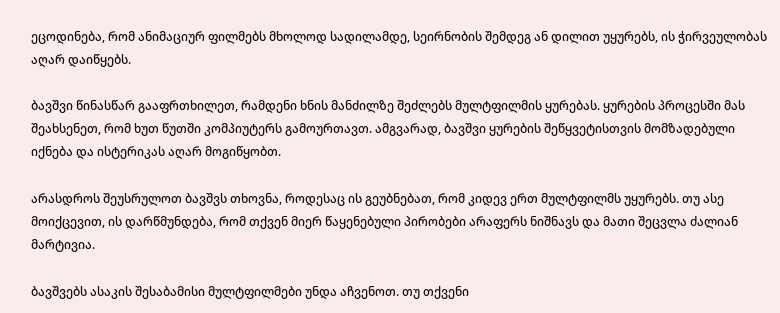ეცოდინება, რომ ანიმაციურ ფილმებს მხოლოდ სადილამდე, სეირნობის შემდეგ ან დილით უყურებს, ის ჭირვეულობას აღარ დაიწყებს.

ბავშვი წინასწარ გააფრთხილეთ, რამდენი ხნის მანძილზე შეძლებს მულტფილმის ყურებას. ყურების პროცესში მას შეახსენეთ, რომ ხუთ წუთში კომპიუტერს გამოურთავთ. ამგვარად, ბავშვი ყურების შეწყვეტისთვის მომზადებული იქნება და ისტერიკას აღარ მოგიწყობთ.

არასდროს შეუსრულოთ ბავშვს თხოვნა, როდესაც ის გეუბნებათ, რომ კიდევ ერთ მულტფილმს უყურებს. თუ ასე მოიქცევით, ის დარწმუნდება, რომ თქვენ მიერ წაყენებული პირობები არაფერს ნიშნავს და მათი შეცვლა ძალიან მარტივია.

ბავშვებს ასაკის შესაბამისი მულტფილმები უნდა აჩვენოთ. თუ თქვენი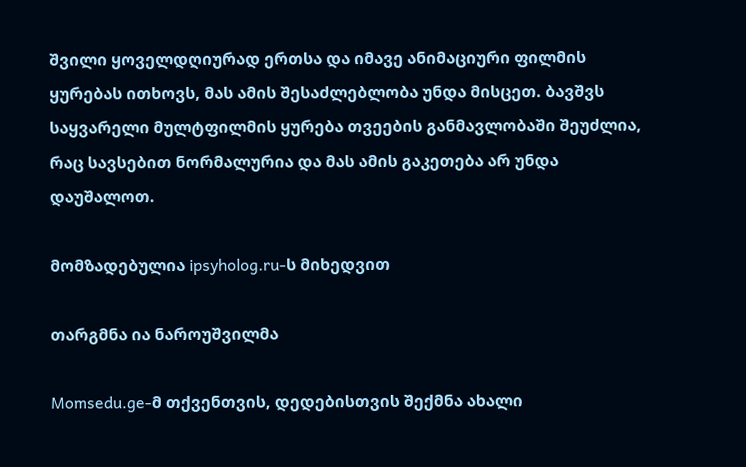შვილი ყოველდღიურად ერთსა და იმავე ანიმაციური ფილმის ყურებას ითხოვს, მას ამის შესაძლებლობა უნდა მისცეთ. ბავშვს საყვარელი მულტფილმის ყურება თვეების განმავლობაში შეუძლია, რაც სავსებით ნორმალურია და მას ამის გაკეთება არ უნდა დაუშალოთ.

მომზადებულია ipsyholog.ru-ს მიხედვით

თარგმნა ია ნაროუშვილმა

Momsedu.ge-მ თქვენთვის, დედებისთვის შექმნა ახალი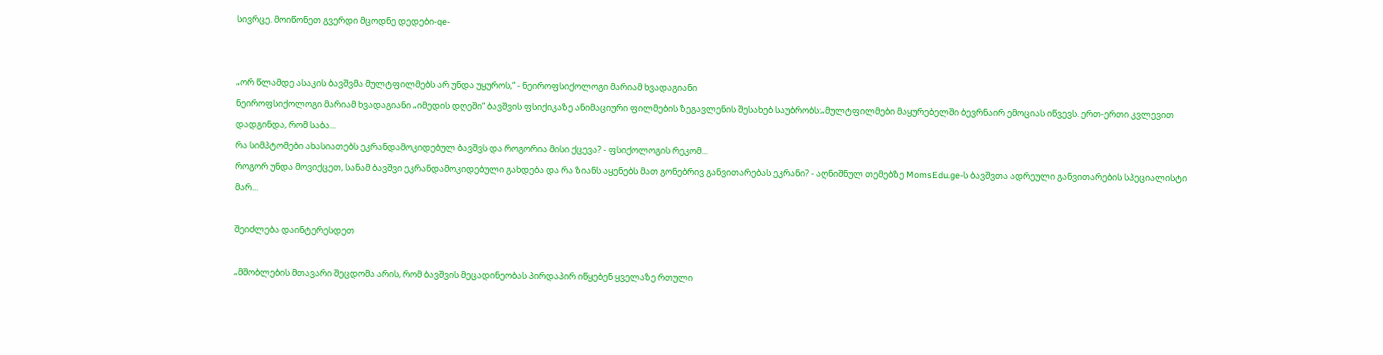სივრცე. მოიწონეთ გვერდი მცოდნე დედები-qe-


„ორ წლამდე ასაკის ბავშვმა მულტფილმებს არ უნდა უყუროს,“ - ნეიროფსიქოლოგი მარიამ ხვადაგიანი
ნეიროფსიქოლოგი მარიამ ხვადაგიანი „იმედის დღეში“ ბავშვის ფსიქიკაზე ანიმაციური ფილმების ზეგავლენის შესახებ საუბრობს:„მულტფილმები მაყურებელში ბევრნაირ ემოციას იწვევს. ერთ-ერთი კვლევით დადგინდა, რომ საბა...
რა სიმპტომები ახასიათებს ეკრანდამოკიდებულ ბავშვს და როგორია მისი ქცევა? - ფსიქოლოგის რეკომ...
როგორ უნდა მოვიქცეთ, სანამ ბავშვი ეკრანდამოკიდებული გახდება და რა ზიანს აყენებს მათ გონებრივ განვითარებას ეკრანი? - აღნიშნულ თემებზე MomsEdu.ge-ს ბავშვთა ადრეული განვითარების სპეციალისტი მარ...

შეიძლება დაინტერესდეთ

„მშობლების მთავარი შეცდომა არის, რომ ბავშვის მეცადინეობას პირდაპირ იწყებენ ყველაზე რთული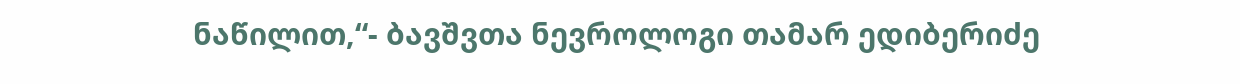ნაწილით,“- ბავშვთა ნევროლოგი თამარ ედიბერიძე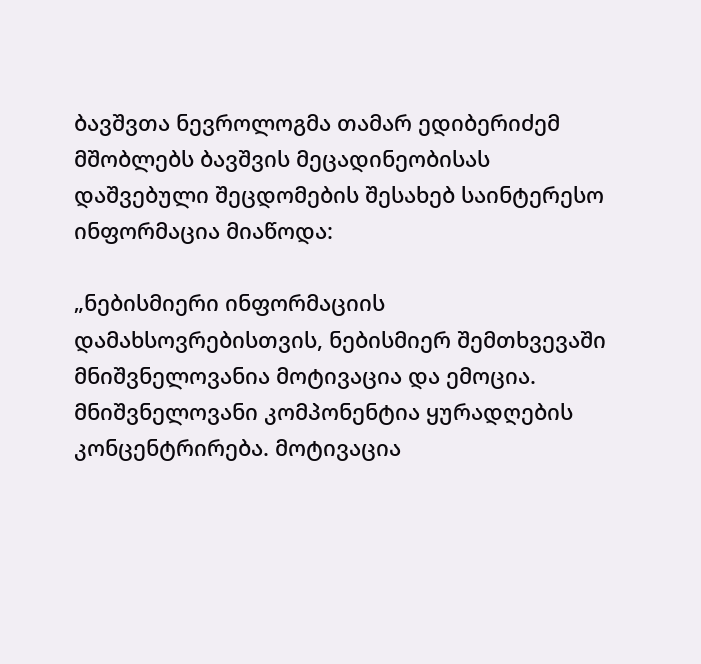ბავშვთა ნევროლოგმა თამარ ედიბერიძემ მშობლებს ბავშვის მეცადინეობისას დაშვებული შეცდომების შესახებ საინტერესო ინფორმაცია მიაწოდა:

„ნებისმიერი ინფორმაციის დამახსოვრებისთვის, ნებისმიერ შემთხვევაში მნიშვნელოვანია მოტივაცია და ემოცია. მნიშვნელოვანი კომპონენტია ყურადღების კონცენტრირება. მოტივაცია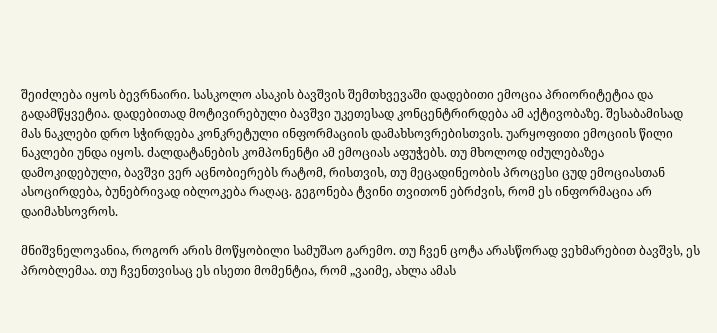შეიძლება იყოს ბევრნაირი. სასკოლო ასაკის ბავშვის შემთხვევაში დადებითი ემოცია პრიორიტეტია და გადამწყვეტია. დადებითად მოტივირებული ბავშვი უკეთესად კონცენტრირდება ამ აქტივობაზე. შესაბამისად მას ნაკლები დრო სჭირდება კონკრეტული ინფორმაციის დამახსოვრებისთვის. უარყოფითი ემოციის წილი ნაკლები უნდა იყოს. ძალდატანების კომპონენტი ამ ემოციას აფუჭებს. თუ მხოლოდ იძულებაზეა დამოკიდებული, ბავშვი ვერ აცნობიერებს რატომ, რისთვის, თუ მეცადინეობის პროცესი ცუდ ემოციასთან ასოცირდება, ბუნებრივად იბლოკება რაღაც. გეგონება ტვინი თვითონ ებრძვის, რომ ეს ინფორმაცია არ დაიმახსოვროს.

მნიშვნელოვანია, როგორ არის მოწყობილი სამუშაო გარემო. თუ ჩვენ ცოტა არასწორად ვეხმარებით ბავშვს, ეს პრობლემაა. თუ ჩვენთვისაც ეს ისეთი მომენტია, რომ „ვაიმე, ახლა ამას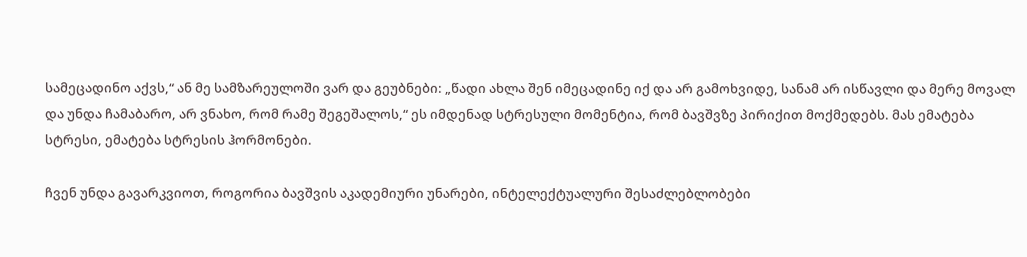სამეცადინო აქვს,“ ან მე სამზარეულოში ვარ და გეუბნები: „წადი ახლა შენ იმეცადინე იქ და არ გამოხვიდე, სანამ არ ისწავლი და მერე მოვალ და უნდა ჩამაბარო, არ ვნახო, რომ რამე შეგეშალოს,“ ეს იმდენად სტრესული მომენტია, რომ ბავშვზე პირიქით მოქმედებს. მას ემატება სტრესი, ემატება სტრესის ჰორმონები.

ჩვენ უნდა გავარკვიოთ, როგორია ბავშვის აკადემიური უნარები, ინტელექტუალური შესაძლებლობები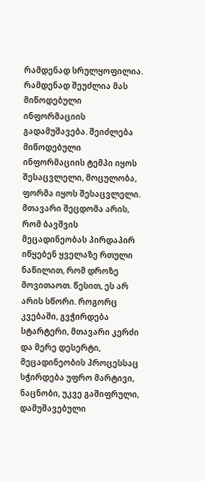რამდენად სრულყოფილია. რამდენად შეუძლია მას მიწოდებული ინფორმაციის გადამუშავება. შეიძლება მიწოდებული ინფორმაციის ტემპი იყოს შესაცვლელი, მოცულობა, ფორმა იყოს შესაცვლელი. მთავარი შეცდომა არის, რომ ბავშვის მეცადინეობას პირდაპირ იწყებენ ყველაზე რთული ნაწილით, რომ დროზე მოვითაოთ. წესით, ეს არ არის სწორი. როგორც კვებაში, გვჭირდება სტარტერი, მთავარი კერძი და მერე დესერტი, მეცადინეობის პროცესსაც სჭირდება უფრო მარტივი, ნაცნობი, უკვე გაშიფრული, დამუშავებული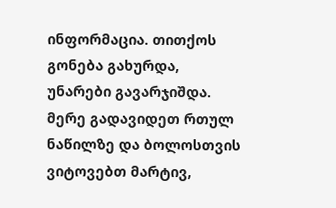ინფორმაცია. თითქოს გონება გახურდა, უნარები გავარჯიშდა. მერე გადავიდეთ რთულ ნაწილზე და ბოლოსთვის ვიტოვებთ მარტივ,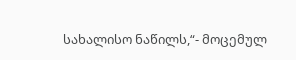სახალისო ნაწილს,“- მოცემულ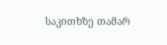საკითხზე თამარ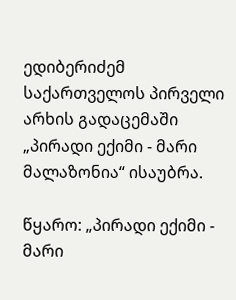ედიბერიძემ საქართველოს პირველი არხის გადაცემაში „პირადი ექიმი - მარი მალაზონია“ ისაუბრა.

წყარო: „პირადი ექიმი - მარი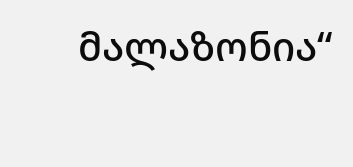მალაზონია“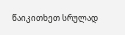წაიკითხეთ სრულად